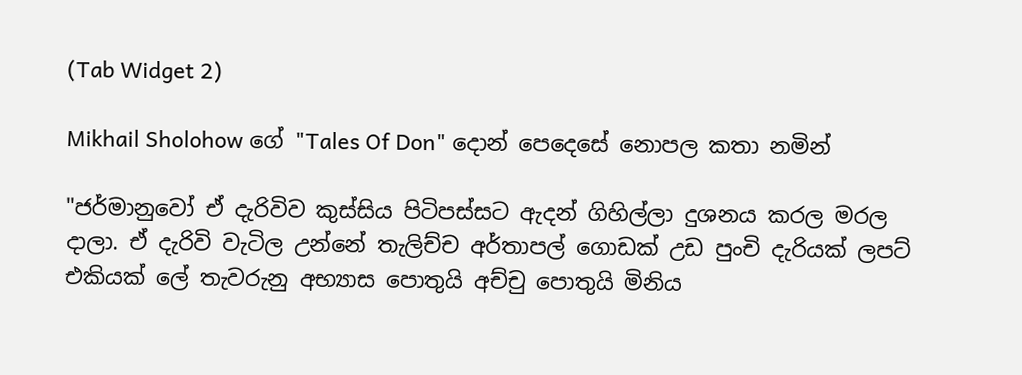(Tab Widget 2)

Mikhail Sholohow ගේ "Tales Of Don" දොන් පෙදෙසේ නොපල කතා නමින්

"ජර්මානුවෝ ඒ දැරිවිව කුස්සිය පිටිපස්සට ඇදන් ගිහිල්ලා දුශනය කරල මරල දාලා. ඒ දැරිවි වැටිල උන්නේ තැලිච්ච අර්තාපල් ගොඩක් උඩ පුංචි දැරියක් ලපට් එකියක් ලේ තැවරුනු අභ්‍යාස පොතුයි අච්චු පොතුයි මිනිය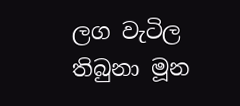ලග වැටිල තිබුනා මූන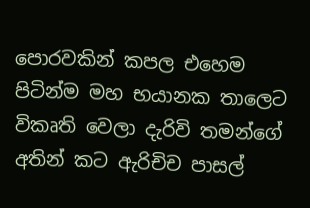පොරවකින් කපල එහෙම  පිටින්ම මහ භයානක තාලෙට විකෘති වෙලා දැරිවි තමන්ගේ අතින් කට ඇරිචිච පාසල්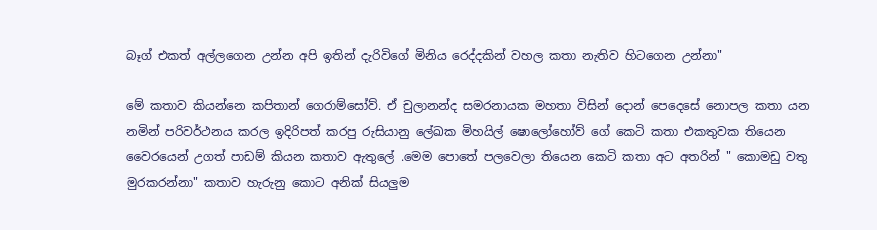බෑග් එකත් අල්ලගෙන උන්න අපි ඉතින් දැරිවිගේ මිනිය රෙද්දකින් වහල කතා නැතිව හිටගෙන උන්නා"

මේ කතාව කියන්නෙ කපිතාන් ගෙරාම්සෝව්. ඒ චුලානන්ද සමරනායක මහතා විසින් දොන් පෙදෙසේ නොපල කතා යන නමින් පරිවර්ථනය කරල ඉදිරිපත් කරපු රුසියානු ලේඛක මිහයිල් ෂොලෝහෝව් ගේ කෙටි කතා එකතුවක තියෙන වෛරයෙන් උගත් පාඩම් කියන කතාව ඇතුලේ .මෙම පොතේ පලවෙලා තියෙන කෙටි කතා අට අතරින් " කොමඩු වතු මුරකරන්නා" කතාව හැරුනු කොට අනික් සියලුම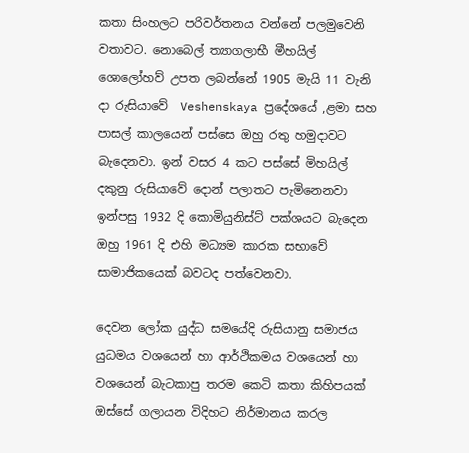කතා සිංහලට පරිවර්තනය වන්නේ පලමුවෙනි වතාවට. නොබෙල් ත්‍යාගලාභී මීහයිල් ශොලෝහව් උපත ලබන්නේ 1905 මැයි 11 වැනි දා රුසියාවේ  Veshenskaya ප්‍රදේශයේ ,ළමා සහ පාසල් කාලයෙන් පස්සෙ ඔහු රතු හමුදාවට බැදෙනවා. ඉන් වසර 4 කට පස්සේ මිහයිල් දකුනු රුසියාවේ දොන් පලාතට පැමිනෙනවා ඉන්පසු 1932 දි කොමියුනිස්ට් පක්ශයට බැදෙන ඔහු 1961 දි එහි මධ්‍යම කාරක සභාවේ සාමාජිකයෙක් බවටද පත්වෙනවා.

දෙවන ලෝක යුද්ධ සමයේදි රුසියානු සමාජය යුධමය වශයෙන් හා ආර්ථිකමය වශයෙන් හා වශයෙන් බැටකාපු තරම කෙටි කතා කිහිපයක් ඔස්සේ ගලායන විදිහට නිර්මානය කරල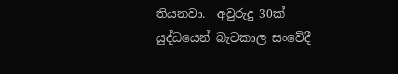තියනවා.  අවුරුදු 30ක් යුද්ධයෙන් බැටකාල සංවේදී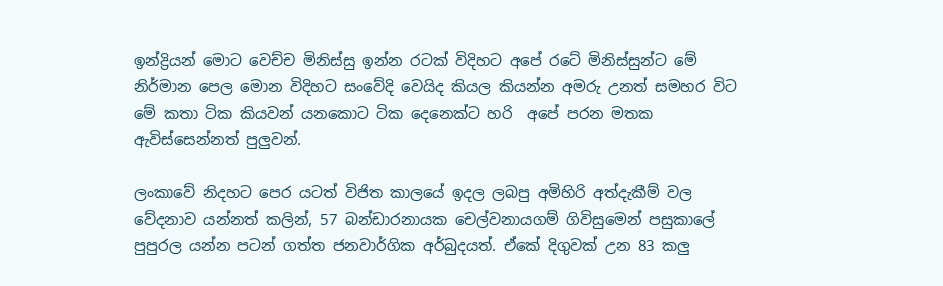ඉන්ද්‍රියන් මොට වෙච්ච මිනිස්සු ඉන්න රටක් විදිහට අපේ රටේ මිනිස්සුන්ට මේ නිර්මාන පෙල මොන විදිහට සංවේදි වෙයිද කියල කියන්න අමරු උනත් සමහර විට මේ කතා ටික කියවන් යනකොට ටික දෙනෙක්ට හරි  අපේ පරන මතක ඇවිස්සෙන්නත් පුලුවන්.

ලංකාවේ නිදහට පෙර යටත් විජිත කාලයේ ඉදල ලබපු අමිහිරි අත්දැකීම් වල වේදනාව යන්නත් කලින්, 57 බන්ඩාරනායක චෙල්වනායගම් ගිවිසුමෙන් පසුකාලේ පුපුරල යන්න පටන් ගත්ත ජනවාර්ගික අර්බුදයත්. ඒකේ දිගුවක් උන 83 කලු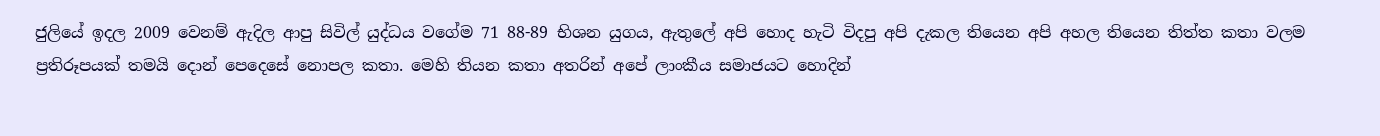ජුලියේ ඉදල 2009 වෙනම් ඇදිල ආපු සිවිල් යුද්ධය වගේම 71 88-89 භිශන යුගය, ඇතුලේ අපි හොද හැටි විදපු අපි දැකල තියෙන අපි අහල තියෙන තිත්ත කතා වලම ප්‍රතිරූපයක් තමයි දොන් පෙදෙසේ නොපල කතා. මෙහි තියන කතා අතරින් අපේ ලාංකීය සමාජයට හොදින්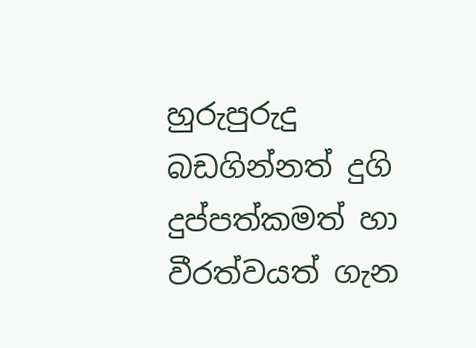හුරුපුරුදු බඩගින්නත් දුගි දුප්පත්කමත් හා වීරත්වයත් ගැන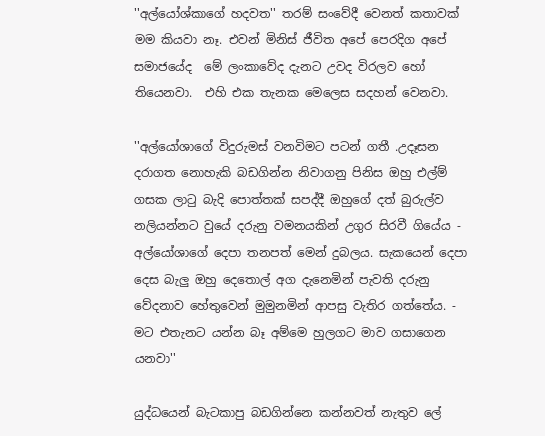''අල්යෝශ්කාගේ හදවත'' තරම් සංවේදී වෙනත් කතාවක් මම කියවා නෑ. එවන් මිනිස් ජීවිත අපේ පෙරදිග අපේ සමාජයේද  මේ ලංකාවේද දැනට උවද විරලව හෝ තියෙනවා.  එහි එක තැනක මෙලෙස සදහන් වෙනවා.

''අල්යෝශාගේ විදුරුමස් වනවිමට පටන් ගතී .උදෑසන දරාගත නොහැකි බඩගින්න නිවාගනු පිනිස ඔහු එල්ම් ගසක ලාටු බැදි පොත්තක් සපද්දී ඔහුගේ දත් බුරුල්ව  නලියන්නට වුයේ දරුනු වමනයකින් උගුර සිරවී ගියේය - අල්යෝශාගේ දෙපා තනපත් මෙන් දුබලය. සැකයෙන් දෙපා දෙස බැලු ඔහු දෙතොල් අග දැනෙමින් පැවති දරුනු වේදනාව හේතුවෙන් මුමුනමින් ආපසු වැතිර ගත්තේය. - මට එතැනට යන්න බෑ අම්මෙ හුලගට මාව ගසාගෙන යනවා''

යුද්ධයෙන් බැටකාපු බඩගින්නෙ කන්නවත් නැතුව ලේ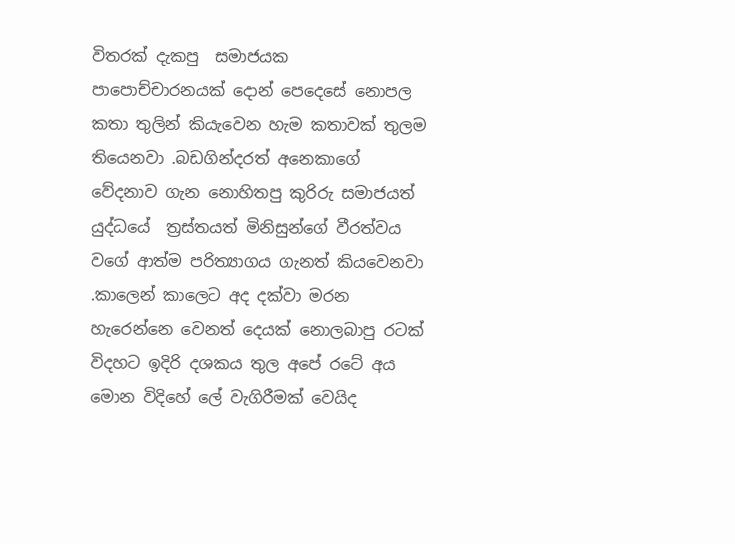විතරක් දැකපු  සමාජයක පාපොච්චාරනයක් දොන් පෙදෙසේ නොපල කතා තුලින් කියැවෙන හැම කතාවක් තුලම තියෙනවා .බඩගින්දරත් අනෙකාගේ වේදනාව ගැන නොහිතපු කුරිරු සමාජයත් යුද්ධයේ  ත්‍රස්තයත් මිනිසුන්ගේ වීරත්වය වගේ ආත්ම පරිත්‍යාගය ගැනත් කියවෙනවා .කාලෙන් කාලෙට අද දක්වා මරන හැරෙන්නෙ වෙනත් දෙයක් නොලබාපු රටක් විදහට ඉදිරි දශකය තුල අපේ රටේ අය මොන විදිහේ ලේ වැගිරීමක් වෙයිද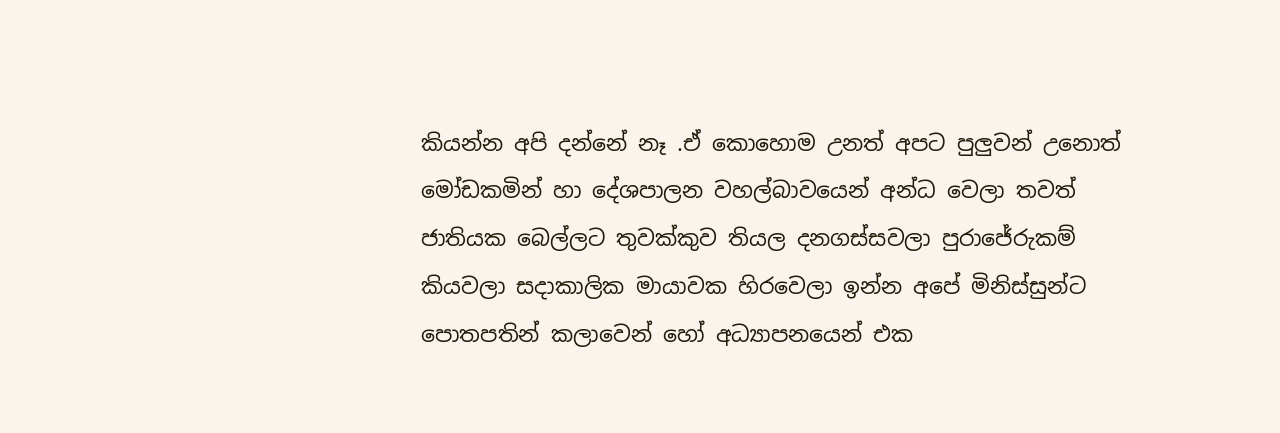කියන්න අපි දන්නේ නෑ .ඒ කොහොම උනත් අපට පුලුවන් උනොත් මෝඩකමින් හා දේශපාලන වහල්බාවයෙන් අන්ධ වෙලා තවත් ජාතියක බෙල්ලට තුවක්කුව තියල දනගස්සවලා පුරාජේරුකම් කියවලා සදාකාලික මායාවක හිරවෙලා ඉන්න අපේ මිනිස්සුන්ට පොතපතින් කලාවෙන් හෝ අධ්‍යාපනයෙන් එක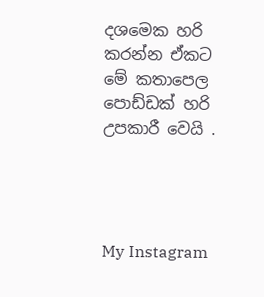දශමෙක හරි කරන්න ඒකට මේ කතාපෙල පොඩ්ඩක් හරි උපකාරී වෙයි .




My Instagram